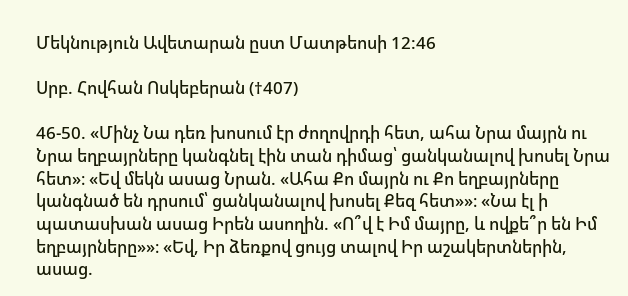Մեկնություն Ավետարան ըստ Մատթեոսի 12:46

Սրբ. Հովհան Ոսկեբերան (†407)

46-50. «Մինչ Նա դեռ խոսում էր ժողովրդի հետ, ահա Նրա մայրն ու Նրա եղբայրները կանգնել էին տան դիմաց՝ ցանկանալով խոսել Նրա հետ»։ «Եվ մեկն ասաց Նրան. «Ահա Քո մայրն ու Քո եղբայրները կանգնած են դրսում՝ ցանկանալով խոսել Քեզ հետ»»։ «Նա էլ ի պատասխան ասաց Իրեն ասողին. «Ո՞վ է Իմ մայրը, և ովքե՞ր են Իմ եղբայրները»»։ «Եվ, Իր ձեռքով ցույց տալով Իր աշակերտներին, ասաց.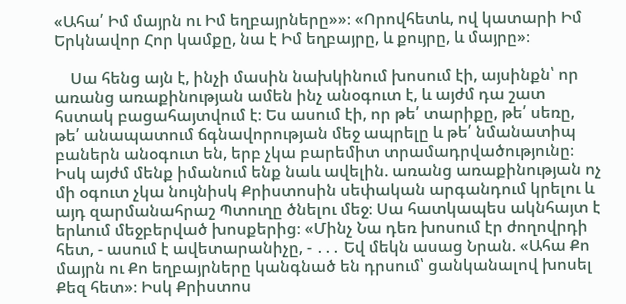«Ահա՛ Իմ մայրն ու Իմ եղբայրները»»։ «Որովհետև, ով կատարի Իմ Երկնավոր Հոր կամքը, նա է Իմ եղբայրը, և քույրը, և մայրը»։

    Սա հենց այն է, ինչի մասին նախկինում խոսում էի, այսինքն՝ որ առանց առաքինության ամեն ինչ անօգուտ է, և այժմ դա շատ հստակ բացահայտվում է։ Ես ասում էի, որ թե՛ տարիքը, թե՛ սեռը, թե՛ անապատում ճգնավորության մեջ ապրելը և թե՛ նմանատիպ բաներն անօգուտ են, երբ չկա բարեմիտ տրամադրվածությունը։ Իսկ այժմ մենք իմանում ենք նաև ավելին. առանց առաքինության ոչ մի օգուտ չկա նույնիսկ Քրիստոսին սեփական արգանդում կրելու և այդ զարմանահրաշ Պտուղը ծնելու մեջ։ Սա հատկապես ակնհայտ է երևում մեջբերված խոսքերից։ «Մինչ Նա դեռ խոսում էր ժողովրդի հետ, - ասում է ավետարանիչը, - ․․․ Եվ մեկն ասաց Նրան. «Ահա Քո մայրն ու Քո եղբայրները կանգնած են դրսում՝ ցանկանալով խոսել Քեզ հետ»։ Իսկ Քրիստոս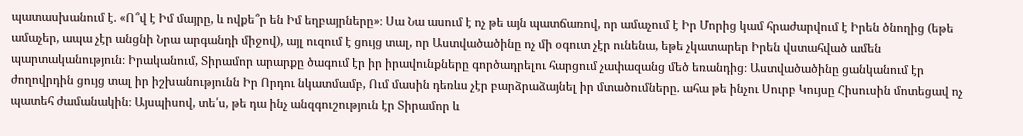պատասխանում է. «Ո՞վ է Իմ մայրը, և ովքե՞ր են Իմ եղբայրները»։ Սա Նա ասում է ոչ թե այն պատճառով, որ ամաչում է Իր Մորից կամ հրաժարվում է Իրեն ծնողից (եթե ամաչեր, ապա չէր անցնի Նրա արգանդի միջով), այլ ուզում է ցույց տալ, որ Աստվածածինը ոչ մի օգուտ չէր ունենա, եթե չկատարեր Իրեն վստահված ամեն պարտականություն։ Իրականում, Տիրամոր արարքը ծագում էր իր իրավունքները գործադրելու հարցում չափազանց մեծ եռանդից։ Աստվածածինը ցանկանում էր ժողովրդին ցույց տալ իր իշխանությունն Իր Որդու նկատմամբ, Ում մասին դեռևս չէր բարձրաձայնել իր մտածումները. ահա թե ինչու Սուրբ Կույսը Հիսուսին մոտեցավ ոչ պատեհ ժամանակին։ Այսպիսով, տե՛ս, թե դա ինչ անզգուշություն էր Տիրամոր և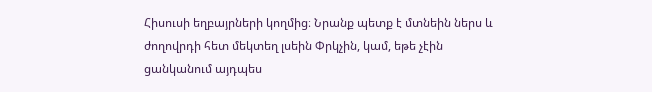Հիսուսի եղբայրների կողմից։ Նրանք պետք է մտնեին ներս և ժողովրդի հետ մեկտեղ լսեին Փրկչին, կամ, եթե չէին ցանկանում այդպես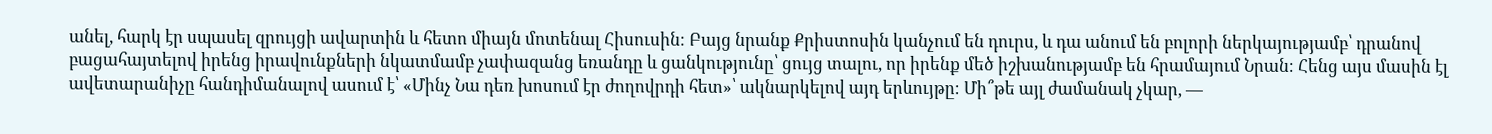անել, հարկ էր սպասել զրույցի ավարտին և հետո միայն մոտենալ Հիսուսին։ Բայց նրանք Քրիստոսին կանչում են դուրս, և դա անում են բոլորի ներկայությամբ՝ դրանով բացահայտելով իրենց իրավունքների նկատմամբ չափազանց եռանդը և ցանկությունը՝ ցույց տալու, որ իրենք մեծ իշխանությամբ են հրամայում Նրան։ Հենց այս մասին էլ ավետարանիչը հանդիմանալով ասում է՝ «Մինչ Նա դեռ խոսում էր ժողովրդի հետ»՝ ակնարկելով այդ երևույթը։ Մի՞թե այլ ժամանակ չկար, —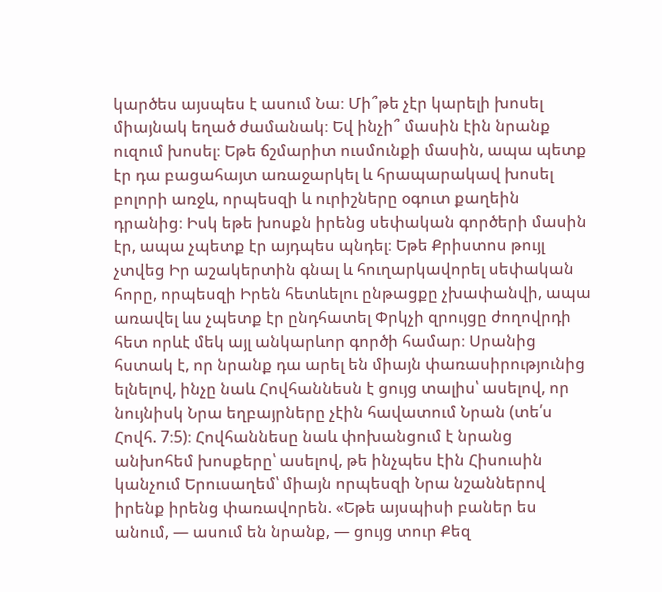կարծես այսպես է ասում Նա։ Մի՞թե չէր կարելի խոսել միայնակ եղած ժամանակ։ Եվ ինչի՞ մասին էին նրանք ուզում խոսել։ Եթե ճշմարիտ ուսմունքի մասին, ապա պետք էր դա բացահայտ առաջարկել և հրապարակավ խոսել բոլորի առջև, որպեսզի և ուրիշները օգուտ քաղեին դրանից։ Իսկ եթե խոսքն իրենց սեփական գործերի մասին էր, ապա չպետք էր այդպես պնդել։ Եթե Քրիստոս թույլ չտվեց Իր աշակերտին գնալ և հուղարկավորել սեփական հորը, որպեսզի Իրեն հետևելու ընթացքը չխափանվի, ապա առավել ևս չպետք էր ընդհատել Փրկչի զրույցը ժողովրդի հետ որևէ մեկ այլ անկարևոր գործի համար։ Սրանից հստակ է, որ նրանք դա արել են միայն փառասիրությունից ելնելով, ինչը նաև Հովհաննեսն է ցույց տալիս՝ ասելով, որ նույնիսկ Նրա եղբայրները չէին հավատում Նրան (տե՛ս Հովհ. 7։5)։ Հովհաննեսը նաև փոխանցում է նրանց անխոհեմ խոսքերը՝ ասելով, թե ինչպես էին Հիսուսին կանչում Երուսաղեմ՝ միայն որպեսզի Նրա նշաններով իրենք իրենց փառավորեն. «Եթե այսպիսի բաներ ես անում, — ասում են նրանք, — ցույց տուր Քեզ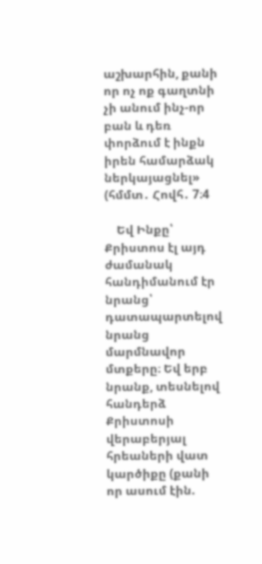աշխարհին, քանի որ ոչ ոք գաղտնի չի անում ինչ-որ բան և դեռ փորձում է ինքն իրեն համարձակ ներկայացնել» (հմմտ․ Հովհ․ 7։4

    Եվ Ինքը՝ Քրիստոս էլ այդ ժամանակ հանդիմանում էր նրանց՝ դատապարտելով նրանց մարմնավոր մտքերը։ Եվ երբ նրանք, տեսնելով հանդերձ Քրիստոսի վերաբերյալ հրեաների վատ կարծիքը (քանի որ ասում էին.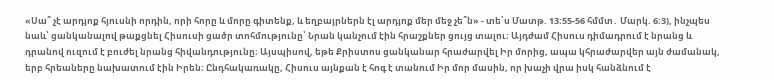«Սա՞ չէ արդյոք հյուսնի որդին, որի հորը և մորը գիտենք, և եղբայրներն էլ արդյոք մեր մեջ չե՞ն» - տե՛ս Մատթ. 13։55-56 հմմտ․ Մարկ. 6։3), ինչպես նաև՝ ցանկանալով թաքցնել Հիսուսի ցածր տոհմությունը՝ Նրան կանչում էին հրաշքներ ցույց տալու։ Այդժամ Հիսուս դիմադրում է նրանց և դրանով ուզում է բուժել նրանց հիվանդությունը։ Այսպիսով, եթե Քրիստոս ցանկանար հրաժարվել Իր մորից, ապա կհրաժարվեր այն ժամանակ, երբ հրեաները նախատում էին Իրեն։ Ընդհակառակը, Հիսուս այնքան է հոգ է տանում Իր մոր մասին, որ խաչի վրա իսկ հանձնում է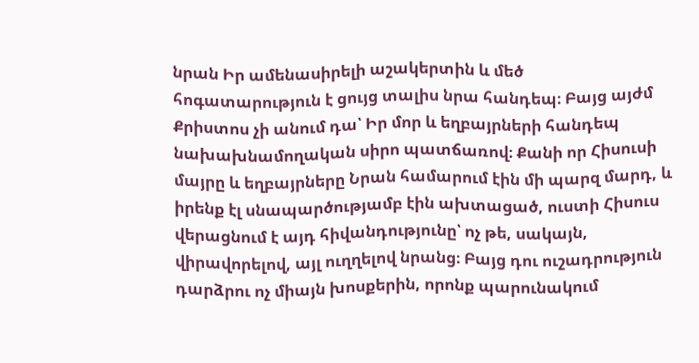նրան Իր ամենասիրելի աշակերտին և մեծ հոգատարություն է ցույց տալիս նրա հանդեպ։ Բայց այժմ Քրիստոս չի անում դա՝ Իր մոր և եղբայրների հանդեպ նախախնամողական սիրո պատճառով։ Քանի որ Հիսուսի մայրը և եղբայրները Նրան համարում էին մի պարզ մարդ, և իրենք էլ սնապարծությամբ էին ախտացած, ուստի Հիսուս վերացնում է այդ հիվանդությունը՝ ոչ թե, սակայն, վիրավորելով, այլ ուղղելով նրանց։ Բայց դու ուշադրություն դարձրու ոչ միայն խոսքերին, որոնք պարունակում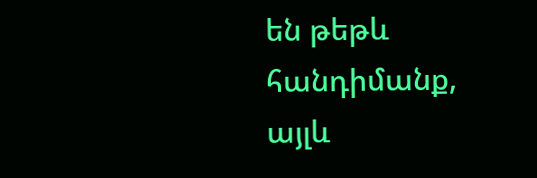են թեթև հանդիմանք, այլև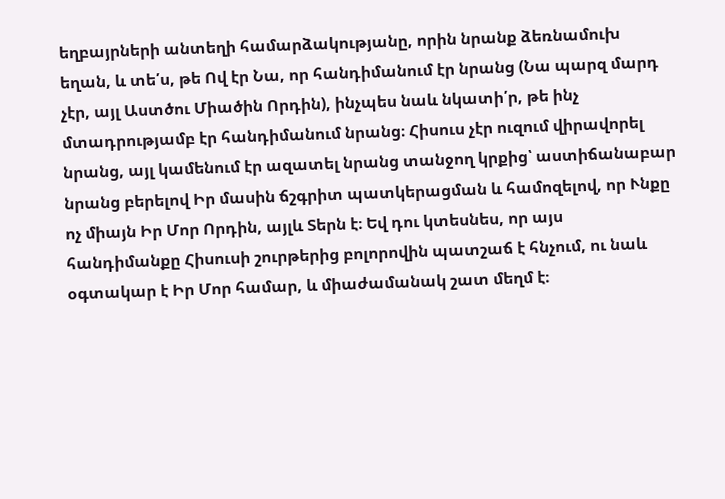եղբայրների անտեղի համարձակությանը, որին նրանք ձեռնամուխ եղան, և տե՛ս, թե Ով էր Նա, որ հանդիմանում էր նրանց (Նա պարզ մարդ չէր, այլ Աստծու Միածին Որդին), ինչպես նաև նկատի՛ր, թե ինչ մտադրությամբ էր հանդիմանում նրանց։ Հիսուս չէր ուզում վիրավորել նրանց, այլ կամենում էր ազատել նրանց տանջող կրքից՝ աստիճանաբար նրանց բերելով Իր մասին ճշգրիտ պատկերացման և համոզելով, որ Ւնքը ոչ միայն Իր Մոր Որդին, այլև Տերն է։ Եվ դու կտեսնես, որ այս հանդիմանքը Հիսուսի շուրթերից բոլորովին պատշաճ է հնչում, ու նաև օգտակար է Իր Մոր համար, և միաժամանակ շատ մեղմ է։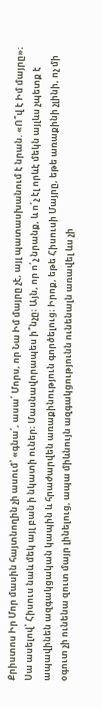Քրիստոս Իր Մոր մասին հայտնողին չի ասում՝ «գնա՛, ասա՛ Մորս, որ Նա Իմ մայրը չէ, այլ պատասխանում է նրան. «Ո՞վ է Իմ մայրը»։ Սա ասելով՝ Հիսուս նաև մեկ այլ բան ի նկատի ուներ։ Մասնավորապես ի՞նչը։ Այն, որ ո՛չ նրանք, և ո՛չ էլ որևէ մեկն այլևս չպետք է ապավինեն ազգակցական կապին և հրաժարվեն առաքինություն գործելուց։ Իրոք, եթե Հիսուսի Մայրը, եթե առաքինի չլինի, ոչ մի օգուտ չի ունենա զուտ մայր լինելուց, ապա միևնույն ազգակցությունն ունենալն առավել ևս չի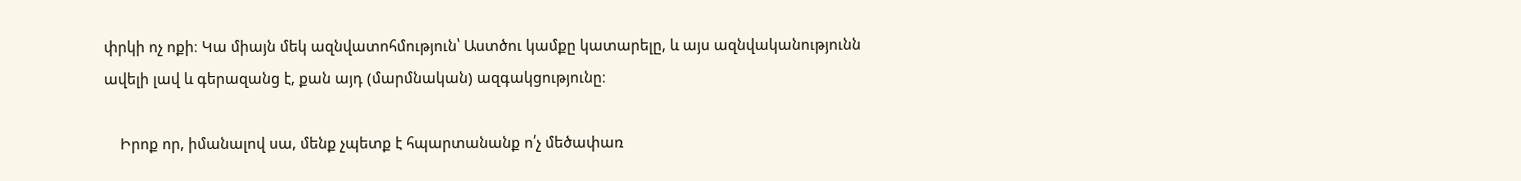փրկի ոչ ոքի։ Կա միայն մեկ ազնվատոհմություն՝ Աստծու կամքը կատարելը, և այս ազնվականությունն ավելի լավ և գերազանց է, քան այդ (մարմնական) ազգակցությունը։

    Իրոք որ, իմանալով սա, մենք չպետք է հպարտանանք ո՛չ մեծափառ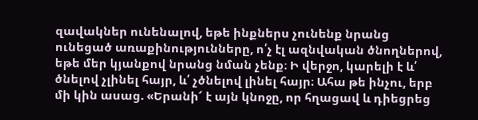զավակներ ունենալով, եթե ինքներս չունենք նրանց ունեցած առաքինությունները, ո՛չ էլ ազնվական ծնողներով, եթե մեր կյանքով նրանց նման չենք։ Ի վերջո, կարելի է և՛ ծնելով չլինել հայր, և՛ չծնելով լինել հայր։ Ահա թե ինչու, երբ մի կին ասաց. «Երանի՜ է այն կնոջը, որ հղացավ և դիեցրեց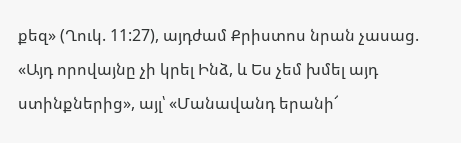քեզ» (Ղուկ. 11:27), այդժամ Քրիստոս նրան չասաց. «Այդ որովայնը չի կրել Ինձ, և Ես չեմ խմել այդ ստինքներից», այլ՝ «Մանավանդ երանի՜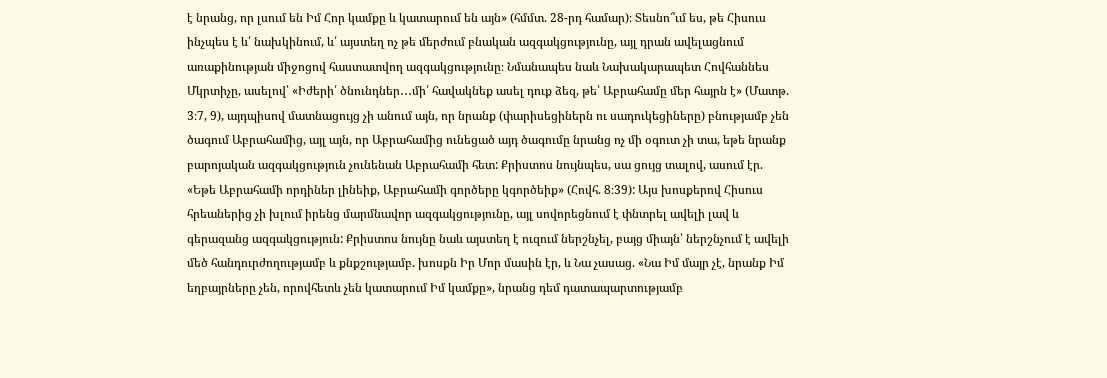է նրանց, որ լսում են Իմ Հոր կամքը և կատարում են այն» (հմմտ. 28-րդ համար)։ Տեսնո՞ւմ ես, թե Հիսուս ինչպես է և՛ նախկինում, և՛ այստեղ ոչ թե մերժում բնական ազգակցությունը, այլ դրան ավելացնում առաքինության միջոցով հաստատվող ազգակցությունը։ Նմանապես նաև Նախակարապետ Հովհաննես Մկրտիչը, ասելով՝ «Իժերի՛ ծնունդներ․․․մի՛ հավակնեք ասել դուք ձեզ, թե՝ Աբրահամը մեր հայրն է» (Մատթ. 3։7, 9), այդպիսով մատնացույց չի անում այն, որ նրանք (փարիսեցիներն ու սադուկեցիները) բնությամբ չեն ծագում Աբրահամից, այլ այն, որ Աբրահամից ունեցած այդ ծագումը նրանց ոչ մի օգուտ չի տա, եթե նրանք բարոյական ազգակցություն չունենան Աբրահամի հետ: Քրիստոս նույնպես, սա ցույց տալով, ասում էր. «Եթե Աբրահամի որդիներ լինեիք, Աբրահամի գործերը կգործեիք» (Հովհ. 8։39): Այս խոսքերով Հիսուս հրեաներից չի խլում իրենց մարմնավոր ազգակցությունը, այլ սովորեցնում է փնտրել ավելի լավ և գերազանց ազգակցություն: Քրիստոս նույնը նաև այստեղ է ուզում ներշնչել, բայց միայն՝ ներշնչում է ավելի մեծ հանդուրժողությամբ և քնքշությամբ. խոսքն Իր Մոր մասին էր, և Նա չասաց. «Նա Իմ մայր չէ, նրանք Իմ եղբայրները չեն, որովհետև չեն կատարում Իմ կամքը», նրանց դեմ դատապարտությամբ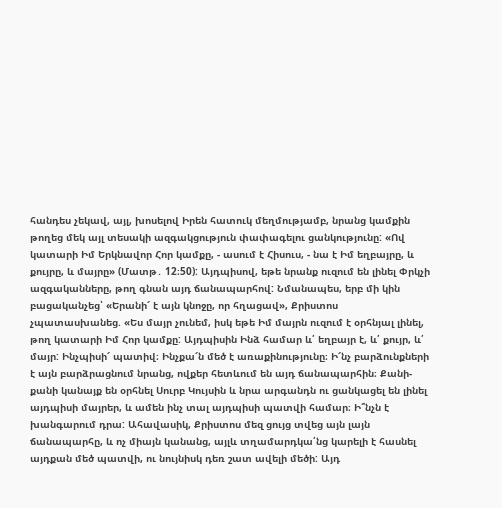հանդես չեկավ, այլ, խոսելով Իրեն հատուկ մեղմությամբ, նրանց կամքին թողեց մեկ այլ տեսակի ազգակցություն փափագելու ցանկությունը: «Ով կատարի Իմ Երկնավոր Հոր կամքը, - ասում է Հիսուս, - նա է Իմ եղբայրը, և քույրը, և մայրը» (Մատթ․ 12։50): Այդպիսով, եթե նրանք ուզում են լինել Փրկչի ազգականները, թող գնան այդ ճանապարհով: Նմանապես, երբ մի կին բացականչեց՝ «Երանի՜ է այն կնոջը, որ հղացավ», Քրիստոս չպատասխանեց. «Ես մայր չունեմ, իսկ եթե Իմ մայրն ուզում է օրհնյալ լինել, թող կատարի Իմ Հոր կամքը: Այդպիսին Ինձ համար և՛ եղբայր է, և՛ քույր, և՛ մայր: Ինչպիսի՜ պատիվ։ Ինչքա՜ն մեծ է առաքինությունը։ Ի՜նչ բարձունքների է այն բարձրացնում նրանց, ովքեր հետևում են այդ ճանապարհին։ Քանի-քանի կանայք են օրհնել Սուրբ Կույսին և նրա արգանդն ու ցանկացել են լինել այդպիսի մայրեր, և ամեն ինչ տալ այդպիսի պատվի համար։ Ի՞նչն է խանգարում դրա: Ահավասիկ, Քրիստոս մեզ ցույց տվեց այն լայն ճանապարհը, և ոչ միայն կանանց, այլև տղամարդկա՛նց կարելի է հասնել այդքան մեծ պատվի, ու նույնիսկ դեռ շատ ավելի մեծի: Այդ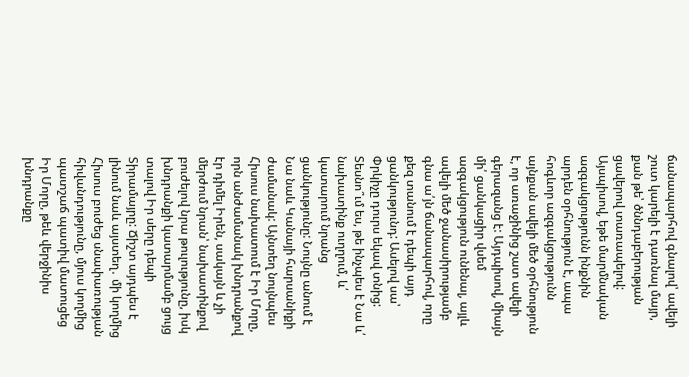ճանապարհով գնալով՝ ավելի շուտ կարելի է դառնալ մայր, քան թե՝ ծննդաբերության ցավերով տառապելով: Այսպիսով, եթե մարմնական ազգակցությունն ինքնին արդեն օրհնություն է, ապա հոգևոր ազգակցությունն այնքան ավելի մեծ օրհնություն է, որ առաջինից շատ ավելի գերազանց է: Այդպիսով, միայն մի՛ ցանկացիր վսեմ ազգակցություն ունենալ, այլև ավելի մեծ ջանասիրությամբ գնա ա՛յն ճանապարհով, որը քեզ տանում է դեպի այդ ցանկությունդ: Ասելով սա՝ Փրկիչը դուրս եկավ տնից: Տեսնո՞ւմ ես, թե ինչպես է Նա և՛ նախատինք ուղղում, և՛ կատարում նրանց ցանկությունը: Նույնը անում է Նա նաև Կանայի հարսանիքի ժամանակ: Այնտեղ նույնպես Հիսուս նախատում է Իր Մորը, որն անժամանակ խնդրանքով էր դիմել Իրեն, սակայն և չի մերժում նրան՝ նախատինքով բուժելով նրա թուլությունը, իսկ խնդրանքի կատարմամբ ցույց տալով Իր սերը դեպի Տիրամայրը: Ճիշտ այդպես է լինում նաև այստեղ․ մի կողմից Հիսուս բուժեց սնափառության հիվանդությունը, մյուս կողմից պատշաճ պատիվ մատուցեց Իր Մորը, թեև վերջինիս խնդրանքը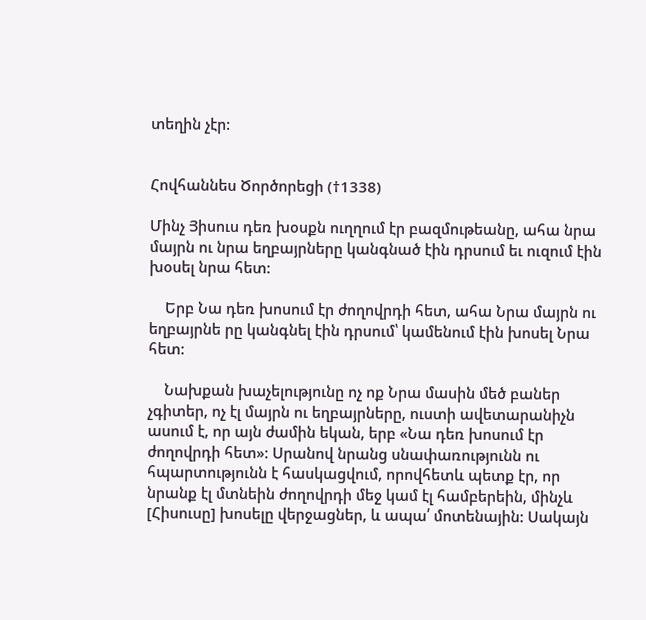տեղին չէր:


Հովհաննես Ծործորեցի (†1338)

Մինչ Յիսուս դեռ խօսքն ուղղում էր բազմութեանը, ահա նրա մայրն ու նրա եղբայրները կանգնած էին դրսում եւ ուզում էին խօսել նրա հետ:

    Երբ Նա դեռ խոսում էր ժողովրդի հետ, ահա Նրա մայրն ու եղբայրնե րը կանգնել էին դրսում՝ կամենում էին խոսել Նրա հետ:

    Նախքան խաչելությունը ոչ ոք Նրա մասին մեծ բաներ չգիտեր, ոչ էլ մայրն ու եղբայրները, ուստի ավետարանիչն ասում է, որ այն ժամին եկան, երբ «Նա դեռ խոսում էր ժողովրդի հետ»: Սրանով նրանց սնափառությունն ու հպարտությունն է հասկացվում, որովհետև պետք էր, որ նրանք էլ մտնեին ժողովրդի մեջ կամ էլ համբերեին, մինչև [Հիսուսը] խոսելը վերջացներ, և ապա՛ մոտենային: Սակայն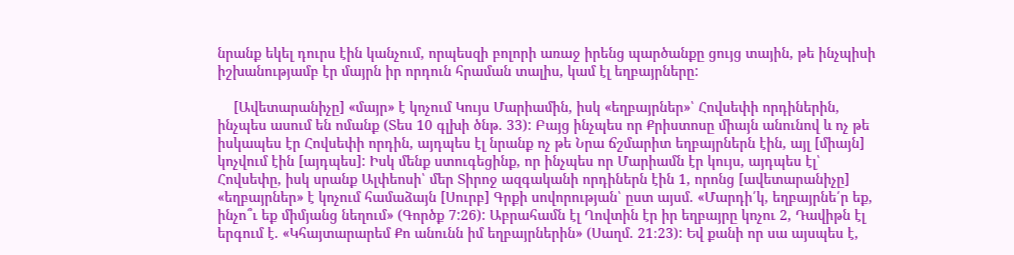նրանք եկել դուրս էին կանչում, որպեսզի բոլորի առաջ իրենց պարծանքը ցույց տային, թե ինչպիսի իշխանությամբ էր մայրն իր որդուն հրաման տալիս, կամ էլ եղբայրները:

    [Ավետարանիչը] «մայր» է կոչում Կույս Մարիամին, իսկ «եղբայրներ»՝ Հովսեփի որդիներին, ինչպես ասում են ոմանք (Տես 10 գլխի ծնթ. 33): Բայց ինչպես որ Քրիստոսը միայն անունով և ոչ թե իսկապես էր Հովսեփի որդին, այդպես էլ նրանք ոչ թե Նրա ճշմարիտ եղբայրներն էին, այլ [միայն] կոչվում էին [այդպես]: Իսկ մենք ստուգեցինք, որ ինչպես որ Մարիամն էր կույս, այդպես էլ՝ Հովսեփը, իսկ սրանք Ալփեոսի՝ մեր Տիրոջ ազգականի որդիներն էին 1, որոնց [ավետարանիչը] «եղբայրներ» է կոչում համաձայն [Սուրբ] Գրքի սովորության՝ ըստ այսմ. «Մարդի՛կ, եղբայրնե՛ր եք, ինչո՞ւ եք միմյանց նեղում» (Գործք 7:26): Աբրահամն էլ Ղովտին էր իր եղբայրը կոչու 2, Դավիթն էլ երգում է. «Կհայտարարեմ Քո անունն իմ եղբայրներին» (Սաղմ. 21։23): Եվ քանի որ սա այսպես է,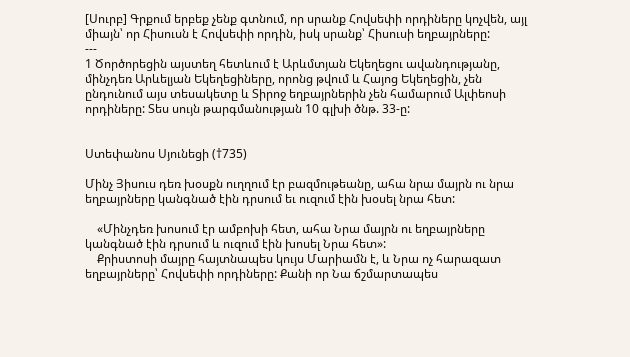[Սուրբ] Գրքում երբեք չենք գտնում, որ սրանք Հովսեփի որդիները կոչվեն, այլ միայն՝ որ Հիսուսն է Հովսեփի որդին, իսկ սրանք՝ Հիսուսի եղբայրները:
---
1 Ծործորեցին այստեղ հետևում է Արևմտյան Եկեղեցու ավանդությանը, մինչդեռ Արևելյան Եկեղեցիները, որոնց թվում և Հայոց Եկեղեցին, չեն ընդունում այս տեսակետը և Տիրոջ եղբայրներին չեն համարում Ալփեոսի որդիները: Տես սույն թարգմանության 10 գլխի ծնթ. 33-ը:


Ստեփանոս Սյունեցի (†735)

Մինչ Յիսուս դեռ խօսքն ուղղում էր բազմութեանը, ահա նրա մայրն ու նրա եղբայրները կանգնած էին դրսում եւ ուզում էին խօսել նրա հետ:

    «Մինչդեռ խոսում էր ամբոխի հետ, ահա Նրա մայրն ու եղբայրները կանգնած էին դրսում և ուզում էին խոսել Նրա հետ»:
    Քրիստոսի մայրը հայտնապես կույս Մարիամն է, և Նրա ոչ հարազատ եղբայրները՝ Հովսեփի որդիները: Քանի որ Նա ճշմարտապես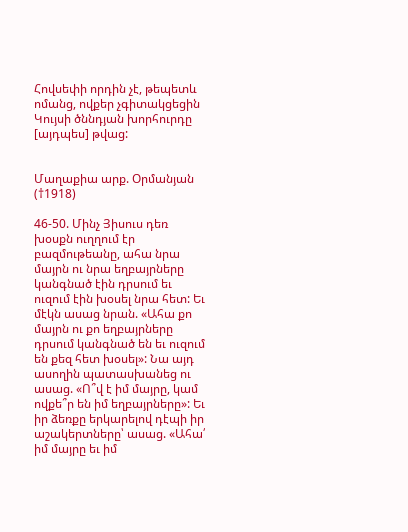Հովսեփի որդին չէ, թեպետև ոմանց, ովքեր չգիտակցեցին Կույսի ծննդյան խորհուրդը [այդպես] թվաց:


Մաղաքիա արք. Օրմանյան (†1918)

46-50. Մինչ Յիսուս դեռ խօսքն ուղղում էր բազմութեանը, ահա նրա մայրն ու նրա եղբայրները կանգնած էին դրսում եւ ուզում էին խօսել նրա հետ: Եւ մէկն ասաց նրան. «Ահա քո մայրն ու քո եղբայրները դրսում կանգնած են եւ ուզում են քեզ հետ խօսել»: Նա այդ ասողին պատասխանեց ու ասաց. «Ո՞վ է իմ մայրը, կամ ովքե՞ր են իմ եղբայրները»: Եւ իր ձեռքը երկարելով դէպի իր աշակերտները՝ ասաց. «Ահա՛ իմ մայրը եւ իմ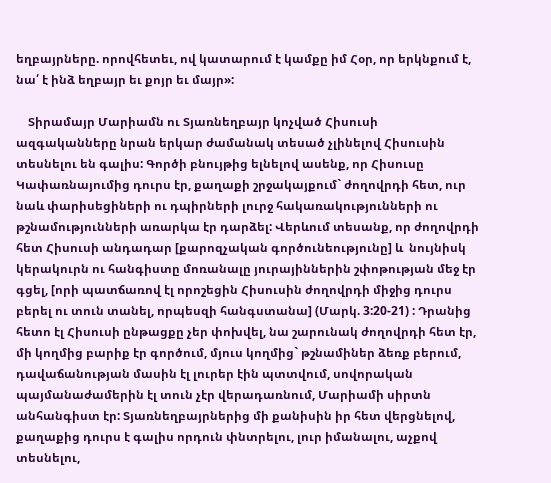եղբայրները. որովհետեւ, ով կատարում է կամքը իմ Հօր, որ երկնքում է, նա՛ է ինձ եղբայր եւ քոյր եւ մայր»:

    Տիրամայր Մարիամն ու Տյառնեղբայր կոչված Հիսուսի ազգականները նրան երկար ժամանակ տեսած չլինելով Հիսուսին տեսնելու են գալիս: Գործի բնույթից ելնելով ասենք, որ Հիսուսը Կափառնայումից դուրս էր, քաղաքի շրջակայքում` ժողովրդի հետ, ուր նաև փարիսեցիների ու դպիրների լուրջ հակառակությունների ու թշնամությունների առարկա էր դարձել: Վերևում տեսանք, որ ժողովրդի հետ Հիսուսի անդադար [քարոզչական գործունեությունը] և  նույնիսկ կերակուրն ու հանգիստը մոռանալը յուրայիններին շփոթության մեջ էր գցել, [որի պատճառով էլ որոշեցին Հիսուսին ժողովրդի միջից դուրս բերել ու տուն տանել, որպեսզի հանգստանա] (Մարկ. 3:20-21) : Դրանից հետո էլ Հիսուսի ընթացքը չեր փոխվել, նա շարունակ ժողովրդի հետ էր, մի կողմից բարիք էր գործում, մյուս կողմից` թշնամիներ ձեռք բերում, դավաճանության մասին էլ լուրեր էին պտտվում, սովորական պայմանաժամերին էլ տուն չէր վերադառնում, Մարիամի սիրտն անհանգիստ էր: Տյառնեղբայրներից մի քանիսին իր հետ վերցնելով, քաղաքից դուրս է գալիս որդուն փնտրելու, լուր իմանալու, աչքով տեսնելու,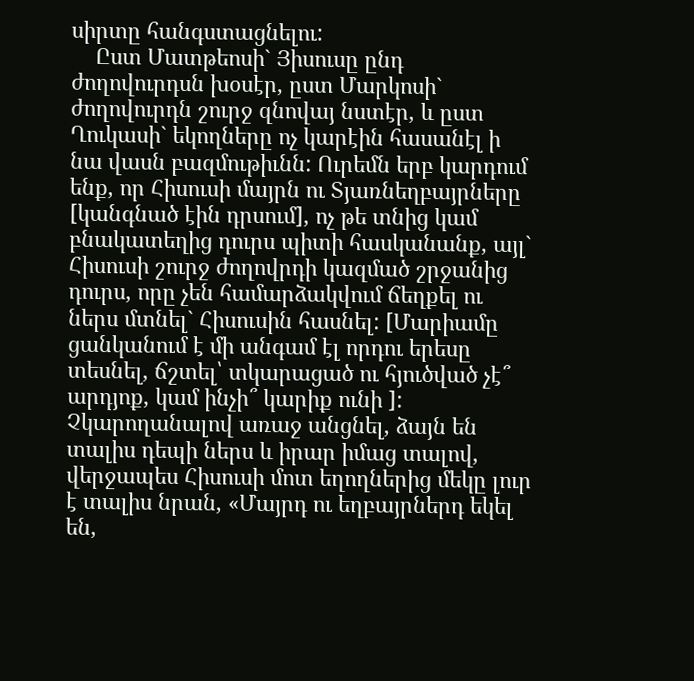սիրտը հանգստացնելու:
    Ըստ Մատթեոսի` Յիսուսը ընդ ժողովուրդսն խօսէր, ըստ Մարկոսի` ժողովուրդն շուրջ զնովայ նստէր, և ըստ Ղուկասի` եկողները ոչ կարէին հասանէլ ի նա վասն բազմութիւնն: Ուրեմն երբ կարդում ենք, որ Հիսուսի մայրն ու Տյառնեղբայրները [կանգնած էին դրսում], ոչ թե տնից կամ բնակատեղից դուրս պիտի հասկանանք, այլ` Հիսուսի շուրջ ժողովրդի կազմած շրջանից դուրս, որը չեն համարձակվում ճեղքել ու ներս մտնել` Հիսուսին հասնել: [Մարիամը ցանկանում է մի անգամ էլ որդու երեսը տեսնել, ճշտել՝ տկարացած ու հյուծված չէ՞ արդյոք, կամ ինչի՞ կարիք ունի ]: Չկարողանալով առաջ անցնել, ձայն են տալիս դեպի ներս և իրար իմաց տալով, վերջապես Հիսուսի մոտ եղողներից մեկը լուր է տալիս նրան, «Մայրդ ու եղբայրներդ եկել են,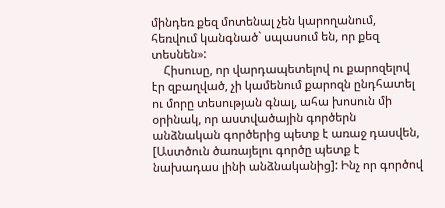մինդեռ քեզ մոտենալ չեն կարողանում, հեռվում կանգնած` սպասում են, որ քեզ տեսնեն»:
    Հիսուսը, որ վարդապետելով ու քարոզելով էր զբաղված, չի կամենում քարոզն ընդհատել ու մորը տեսության գնալ, ահա խոսուն մի օրինակ, որ աստվածային գործերն անձնական գործերից պետք է առաջ դասվեն, [Աստծուն ծառայելու գործը պետք է նախադաս լինի անձնականից]: Ինչ որ գործով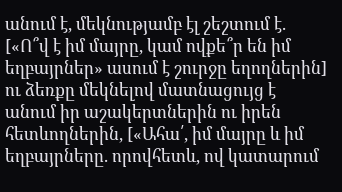անում է, մեկնությամբ էլ շեշտում է. [«Ո՞վ է իմ մայրը, կամ ովքե՞ր են իմ եղբայրներ» ասում է շուրջը եղողներին]  ու ձեռքը մեկնելով մատնացույց է անում իր աշակերտներին ու իրեն հետևողներին, [«Ահա՛, իմ մայրը և իմ եղբայրները. որովհետև, ով կատարում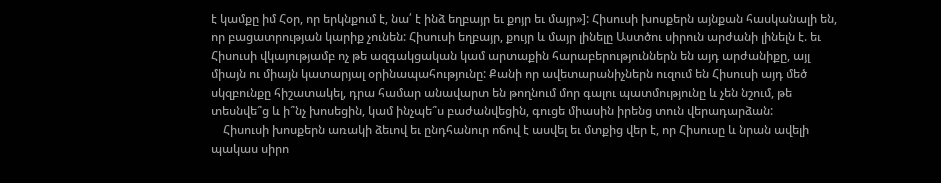է կամքը իմ Հօր, որ երկնքում է, նա՛ է ինձ եղբայր եւ քոյր եւ մայր»]: Հիսուսի խոսքերն այնքան հասկանալի են, որ բացատրության կարիք չունեն: Հիսուսի եղբայր, քույր և մայր լինելը Աստծու սիրուն արժանի լինելն է. եւ Հիսուսի վկայությամբ ոչ թե ազգակցական կամ արտաքին հարաբերություններն են այդ արժանիքը, այլ միայն ու միայն կատարյալ օրինապահությունը: Քանի որ ավետարանիչներն ուզում են Հիսուսի այդ մեծ սկզբունքը հիշատակել, դրա համար անավարտ են թողնում մոր գալու պատմությունը և չեն նշում, թե տեսնվե՞ց և ի՞նչ խոսեցին, կամ ինչպե՞ս բաժանվեցին, գուցե միասին իրենց տուն վերադարձան:
    Հիսուսի խոսքերն առակի ձեւով եւ ընդհանուր ոճով է ասվել եւ մտքից վեր է, որ Հիսուսը և նրան ավելի պակաս սիրո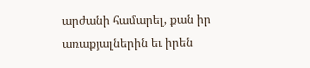արժանի համարել, քան իր առաքյալներին եւ իրեն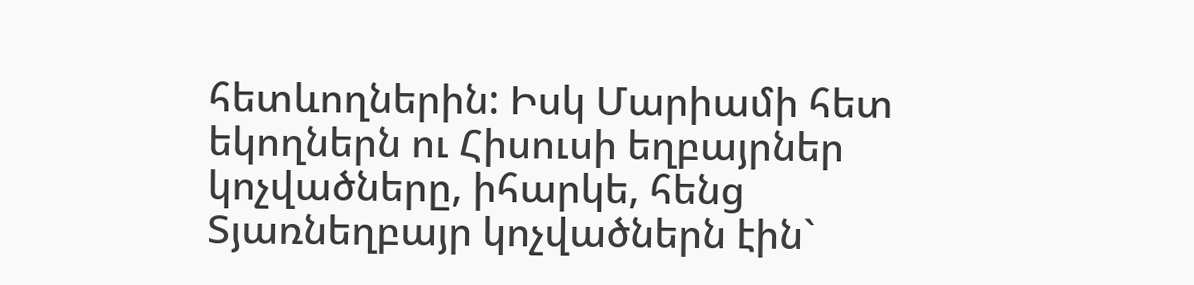հետևողներին: Իսկ Մարիամի հետ եկողներն ու Հիսուսի եղբայրներ կոչվածները, իհարկե, հենց  Տյառնեղբայր կոչվածներն էին`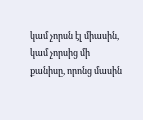կամ չորսն էլ միասին, կամ չորսից մի քանիսը, որոնց մասին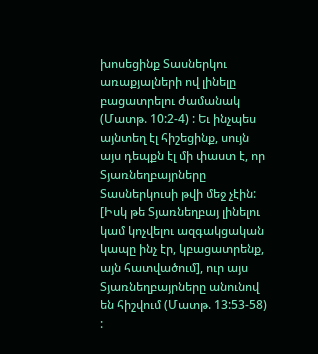խոսեցինք Տասներկու առաքյալների ով լինելը բացատրելու ժամանակ (Մատթ. 10:2-4) : Եւ ինչպես այնտեղ էլ հիշեցինք, սույն այս դեպքն էլ մի փաստ է, որ Տյառնեղբայրները Տասներկուսի թվի մեջ չէին: [Իսկ թե Տյառնեղբայ լինելու կամ կոչվելու ազգակցական կապը ինչ էր, կբացատրենք,  այն հատվածում], ուր այս Տյառնեղբայրները անունով են հիշվում (Մատթ. 13:53-58) :